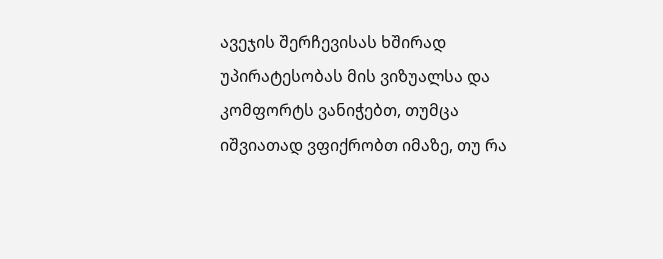ავეჯის შერჩევისას ხშირად უპირატესობას მის ვიზუალსა და კომფორტს ვანიჭებთ, თუმცა იშვიათად ვფიქრობთ იმაზე, თუ რა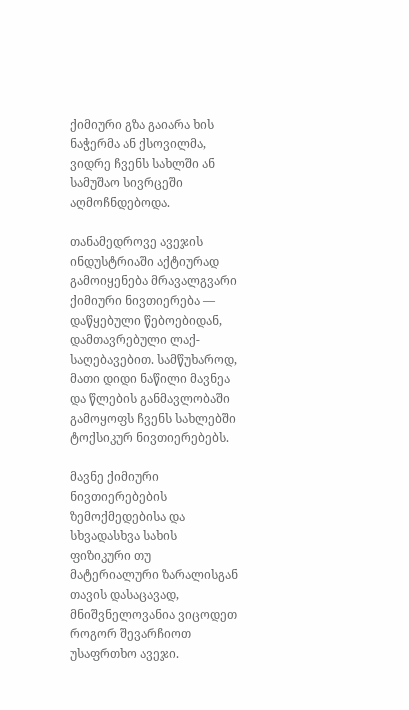ქიმიური გზა გაიარა ხის ნაჭერმა ან ქსოვილმა, ვიდრე ჩვენს სახლში ან სამუშაო სივრცეში აღმოჩნდებოდა.

თანამედროვე ავეჯის ინდუსტრიაში აქტიურად გამოიყენება მრავალგვარი ქიმიური ნივთიერება — დაწყებული წებოებიდან, დამთავრებული ლაქ-საღებავებით. სამწუხაროდ, მათი დიდი ნაწილი მავნეა და წლების განმავლობაში გამოყოფს ჩვენს სახლებში ტოქსიკურ ნივთიერებებს.

მავნე ქიმიური ნივთიერებების ზემოქმედებისა და სხვადასხვა სახის ფიზიკური თუ მატერიალური ზარალისგან თავის დასაცავად, მნიშვნელოვანია ვიცოდეთ როგორ შევარჩიოთ უსაფრთხო ავეჯი.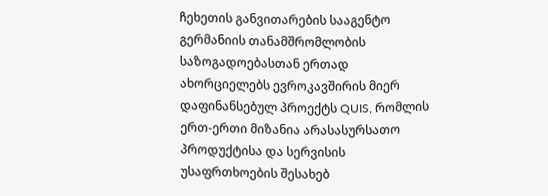ჩეხეთის განვითარების სააგენტო გერმანიის თანამშრომლობის საზოგადოებასთან ერთად ახორციელებს ევროკავშირის მიერ დაფინანსებულ პროექტს QUIS, რომლის ერთ-ერთი მიზანია არასასურსათო პროდუქტისა და სერვისის უსაფრთხოების შესახებ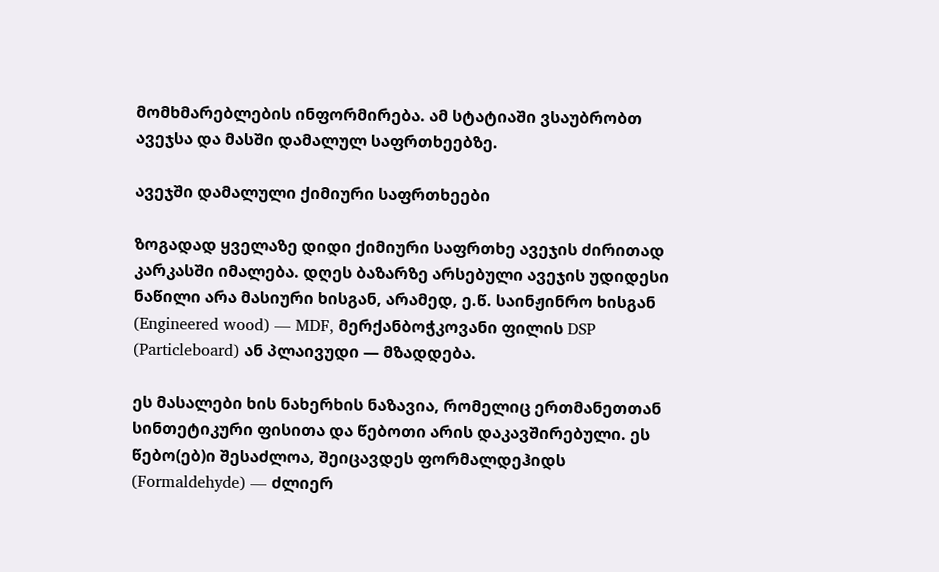მომხმარებლების ინფორმირება. ამ სტატიაში ვსაუბრობთ ავეჯსა და მასში დამალულ საფრთხეებზე.

ავეჯში დამალული ქიმიური საფრთხეები

ზოგადად ყველაზე დიდი ქიმიური საფრთხე ავეჯის ძირითად კარკასში იმალება. დღეს ბაზარზე არსებული ავეჯის უდიდესი ნაწილი არა მასიური ხისგან, არამედ, ე.წ. საინჟინრო ხისგან (Engineered wood) — MDF, მერქანბოჭკოვანი ფილის DSP (Particleboard) ან პლაივუდი — მზადდება.

ეს მასალები ხის ნახერხის ნაზავია, რომელიც ერთმანეთთან სინთეტიკური ფისითა და წებოთი არის დაკავშირებული. ეს წებო(ებ)ი შესაძლოა, შეიცავდეს ფორმალდეჰიდს (Formaldehyde) — ძლიერ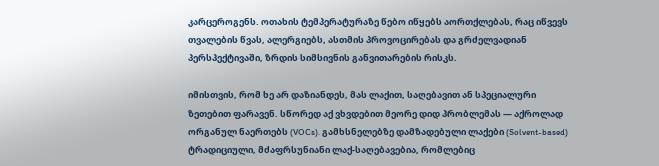კარცეროგენს. ოთახის ტემპერატურაზე წებო იწყებს აორთქლებას, რაც იწვევს თვალების წვას, ალერგიებს, ასთმის პროვოცირებას და გრძელვადიან პერსპექტივაში, ზრდის სიმსივნის განვითარების რისკს.

იმისთვის, რომ ხე არ დაზიანდეს, მას ლაქით, საღებავით ან სპეციალური ზეთებით ფარავენ. სწორედ აქ ვხვდებით მეორე დიდ პრობლემას — აქროლად ორგანულ ნაერთებს (VOCs). გამხსნელებზე დამზადებული ლაქები (Solvent-based) ტრადიციული, მძაფრსუნიანი ლაქ-საღებავებია, რომლებიც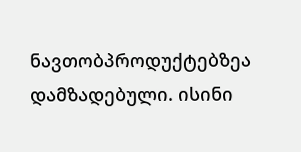ნავთობპროდუქტებზეა დამზადებული. ისინი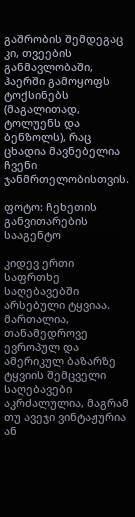გაშრობის შემდეგაც კი, თვეების განმავლობაში, ჰაერში გამოყოფს ტოქსინებს (მაგალითად, ტოლუენს და ბენზოლს), რაც ცხადია მავნებელია ჩვენი ჯანმრთელობისთვის.

ფოტო: ჩეხეთის განვითარების სააგენტო

კიდევ ერთი საფრთხე საღებავებში არსებული ტყვიაა. მართალია, თანამედროვე ევროპულ და ამერიკულ ბაზარზე ტყვიის შემცველი საღებავები აკრძალულია, მაგრამ თუ ავეჯი ვინტაჟურია ან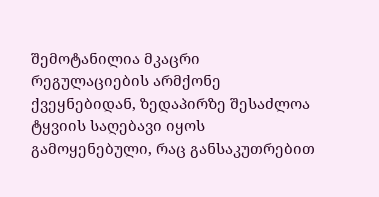შემოტანილია მკაცრი რეგულაციების არმქონე ქვეყნებიდან, ზედაპირზე შესაძლოა ტყვიის საღებავი იყოს გამოყენებული, რაც განსაკუთრებით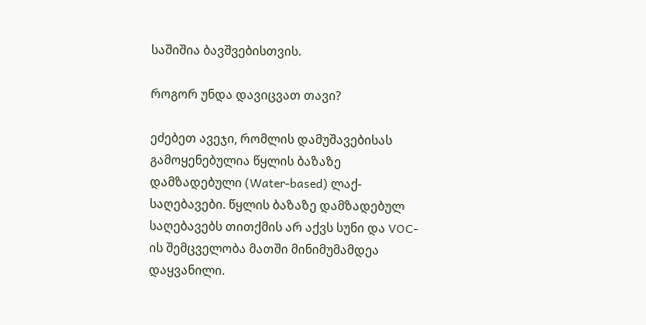საშიშია ბავშვებისთვის.

როგორ უნდა დავიცვათ თავი?

ეძებეთ ავეჯი, რომლის დამუშავებისას გამოყენებულია წყლის ბაზაზე დამზადებული (Water-based) ლაქ-საღებავები. წყლის ბაზაზე დამზადებულ საღებავებს თითქმის არ აქვს სუნი და VOC-ის შემცველობა მათში მინიმუმამდეა დაყვანილი.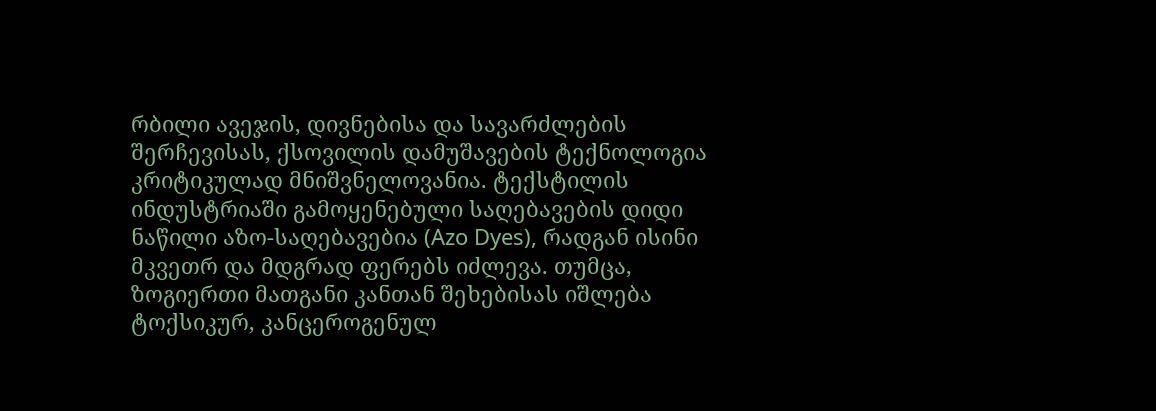რბილი ავეჯის, დივნებისა და სავარძლების შერჩევისას, ქსოვილის დამუშავების ტექნოლოგია კრიტიკულად მნიშვნელოვანია. ტექსტილის ინდუსტრიაში გამოყენებული საღებავების დიდი ნაწილი აზო-საღებავებია (Azo Dyes), რადგან ისინი მკვეთრ და მდგრად ფერებს იძლევა. თუმცა, ზოგიერთი მათგანი კანთან შეხებისას იშლება ტოქსიკურ, კანცეროგენულ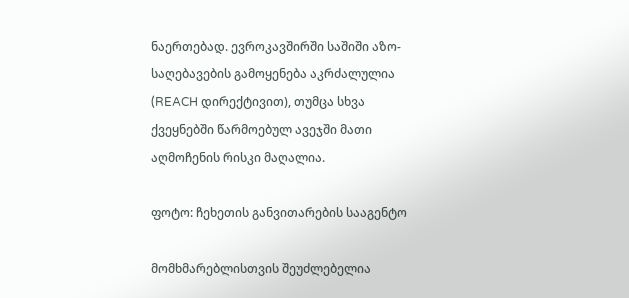ნაერთებად. ევროკავშირში საშიში აზო-საღებავების გამოყენება აკრძალულია (REACH დირექტივით), თუმცა სხვა ქვეყნებში წარმოებულ ავეჯში მათი აღმოჩენის რისკი მაღალია.

ფოტო: ჩეხეთის განვითარების სააგენტო

მომხმარებლისთვის შეუძლებელია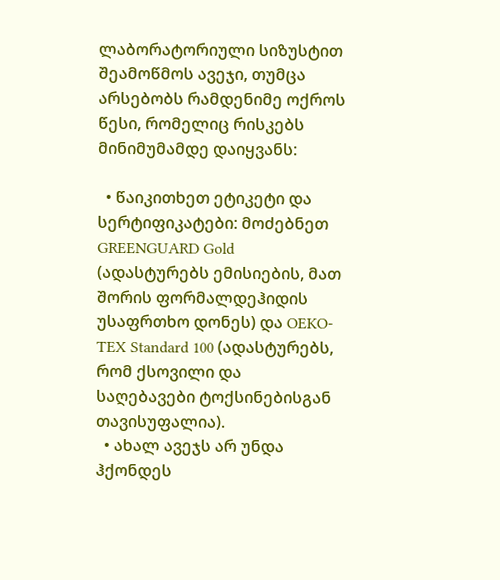ლაბორატორიული სიზუსტით შეამოწმოს ავეჯი, თუმცა არსებობს რამდენიმე ოქროს წესი, რომელიც რისკებს მინიმუმამდე დაიყვანს:

  • წაიკითხეთ ეტიკეტი და სერტიფიკატები: მოძებნეთ GREENGUARD Gold (ადასტურებს ემისიების, მათ შორის ფორმალდეჰიდის უსაფრთხო დონეს) და OEKO-TEX Standard 100 (ადასტურებს, რომ ქსოვილი და საღებავები ტოქსინებისგან თავისუფალია).
  • ახალ ავეჯს არ უნდა ჰქონდეს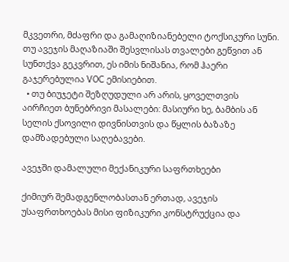მკვეთრი, მძაფრი და გამაღიზიანებელი ტოქსიკური სუნი. თუ ავეჯის მაღაზიაში შესვლისას თვალები გეწვით ან სუნთქვა გეკვრით, ეს იმის ნიშანია, რომ ჰაერი გაჯერებულია VOC ემისიებით.
  • თუ ბიუჯეტი შეზღუდული არ არის, ყოველთვის აირჩიეთ ბუნებრივი მასალები: მასიური ხე, ბამბის ან სელის ქსოვილი დივნისთვის და წყლის ბაზაზე დამზადებული საღებავები.

ავეჯში დამალული მექანიკური საფრთხეები

ქიმიურ შემადგენლობასთან ერთად, ავეჯის უსაფრთხოებას მისი ფიზიკური კონსტრუქცია და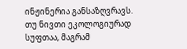ინჟინერია განსაზღვრავს. თუ ნივთი ეკოლოგიურად სუფთაა, მაგრამ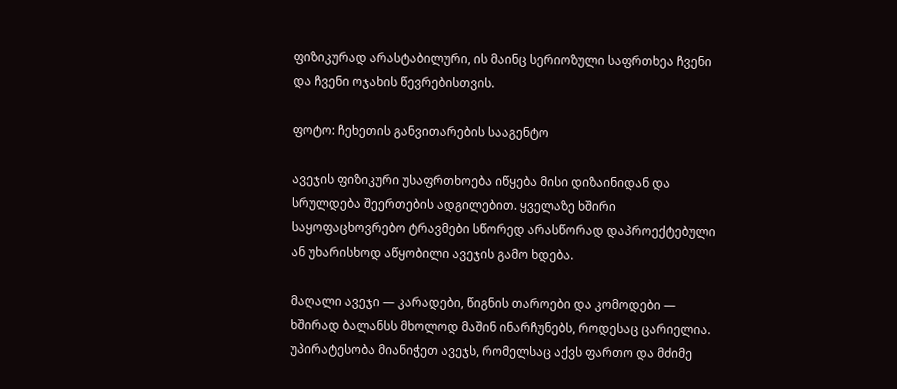ფიზიკურად არასტაბილური, ის მაინც სერიოზული საფრთხეა ჩვენი და ჩვენი ოჯახის წევრებისთვის.

ფოტო: ჩეხეთის განვითარების სააგენტო

ავეჯის ფიზიკური უსაფრთხოება იწყება მისი დიზაინიდან და სრულდება შეერთების ადგილებით. ყველაზე ხშირი საყოფაცხოვრებო ტრავმები სწორედ არასწორად დაპროექტებული ან უხარისხოდ აწყობილი ავეჯის გამო ხდება.

მაღალი ავეჯი — კარადები, წიგნის თაროები და კომოდები — ხშირად ბალანსს მხოლოდ მაშინ ინარჩუნებს, როდესაც ცარიელია. უპირატესობა მიანიჭეთ ავეჯს, რომელსაც აქვს ფართო და მძიმე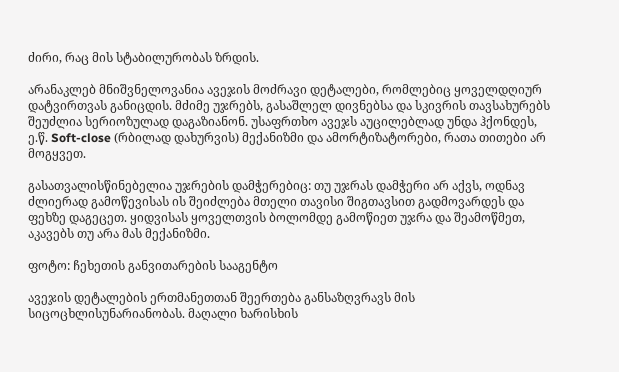ძირი, რაც მის სტაბილურობას ზრდის.

არანაკლებ მნიშვნელოვანია ავეჯის მოძრავი დეტალები, რომლებიც ყოველდღიურ დატვირთვას განიცდის. მძიმე უჯრებს, გასაშლელ დივნებსა და სკივრის თავსახურებს შეუძლია სერიოზულად დაგაზიანონ. უსაფრთხო ავეჯს აუცილებლად უნდა ჰქონდეს, ე.წ. Soft-close (რბილად დახურვის) მექანიზმი და ამორტიზატორები, რათა თითები არ მოგყვეთ.

გასათვალისწინებელია უჯრების დამჭერებიც: თუ უჯრას დამჭერი არ აქვს, ოდნავ ძლიერად გამოწევისას ის შეიძლება მთელი თავისი შიგთავსით გადმოვარდეს და ფეხზე დაგეცეთ. ყიდვისას ყოველთვის ბოლომდე გამოწიეთ უჯრა და შეამოწმეთ, აკავებს თუ არა მას მექანიზმი.

ფოტო: ჩეხეთის განვითარების სააგენტო

ავეჯის დეტალების ერთმანეთთან შეერთება განსაზღვრავს მის სიცოცხლისუნარიანობას. მაღალი ხარისხის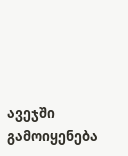ავეჯში გამოიყენება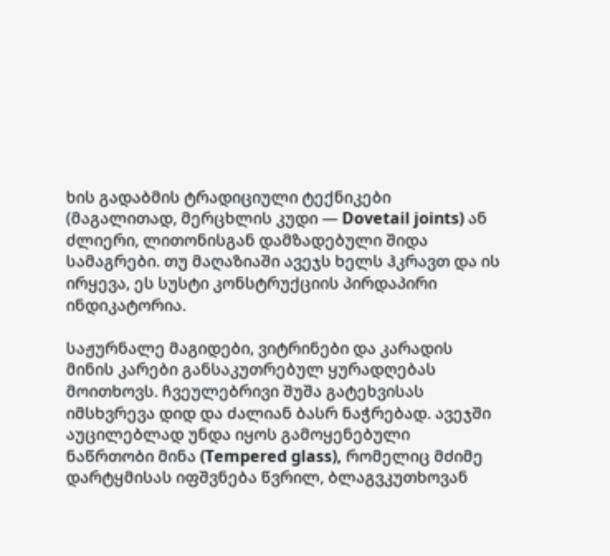ხის გადაბმის ტრადიციული ტექნიკები (მაგალითად, მერცხლის კუდი — Dovetail joints) ან ძლიერი, ლითონისგან დამზადებული შიდა სამაგრები. თუ მაღაზიაში ავეჯს ხელს ჰკრავთ და ის ირყევა, ეს სუსტი კონსტრუქციის პირდაპირი ინდიკატორია.

საჟურნალე მაგიდები, ვიტრინები და კარადის მინის კარები განსაკუთრებულ ყურადღებას მოითხოვს. ჩვეულებრივი შუშა გატეხვისას იმსხვრევა დიდ და ძალიან ბასრ ნაჭრებად. ავეჯში აუცილებლად უნდა იყოს გამოყენებული ნაწრთობი მინა (Tempered glass), რომელიც მძიმე დარტყმისას იფშვნება წვრილ, ბლაგვკუთხოვან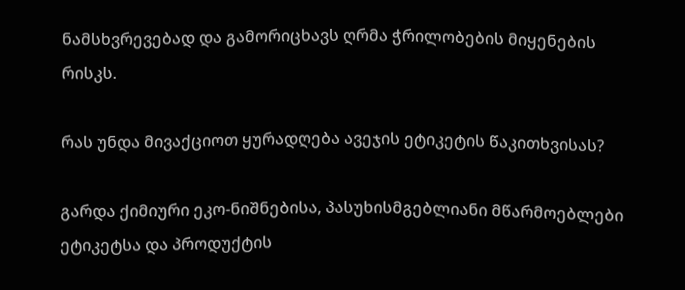ნამსხვრევებად და გამორიცხავს ღრმა ჭრილობების მიყენების რისკს.

რას უნდა მივაქციოთ ყურადღება ავეჯის ეტიკეტის წაკითხვისას?

გარდა ქიმიური ეკო-ნიშნებისა, პასუხისმგებლიანი მწარმოებლები ეტიკეტსა და პროდუქტის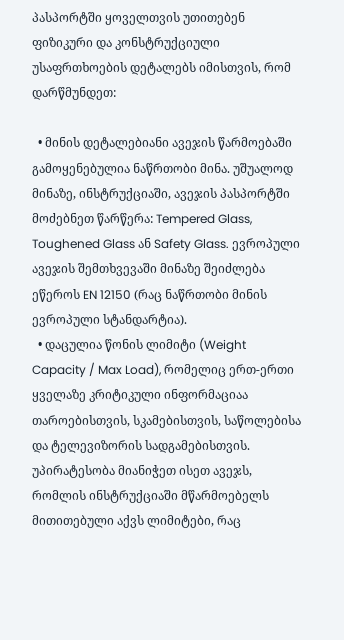პასპორტში ყოველთვის უთითებენ ფიზიკური და კონსტრუქციული უსაფრთხოების დეტალებს იმისთვის, რომ დარწმუნდეთ:

  • მინის დეტალებიანი ავეჯის წარმოებაში გამოყენებულია ნაწრთობი მინა. უშუალოდ მინაზე, ინსტრუქციაში, ავეჯის პასპორტში მოძებნეთ წარწერა: Tempered Glass, Toughened Glass ან Safety Glass. ევროპული ავეჯის შემთხვევაში მინაზე შეიძლება ეწეროს EN 12150 (რაც ნაწრთობი მინის ევროპული სტანდარტია).
  • დაცულია წონის ლიმიტი (Weight Capacity / Max Load), რომელიც ერთ-ერთი ყველაზე კრიტიკული ინფორმაციაა თაროებისთვის, სკამებისთვის, საწოლებისა და ტელევიზორის სადგამებისთვის. უპირატესობა მიანიჭეთ ისეთ ავეჯს, რომლის ინსტრუქციაში მწარმოებელს მითითებული აქვს ლიმიტები, რაც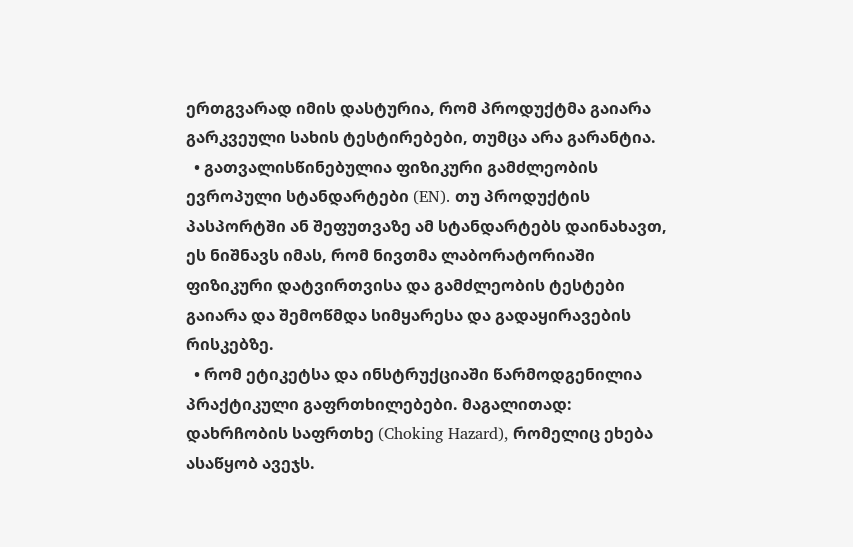ერთგვარად იმის დასტურია, რომ პროდუქტმა გაიარა გარკვეული სახის ტესტირებები, თუმცა არა გარანტია.
  • გათვალისწინებულია ფიზიკური გამძლეობის ევროპული სტანდარტები (EN). თუ პროდუქტის პასპორტში ან შეფუთვაზე ამ სტანდარტებს დაინახავთ, ეს ნიშნავს იმას, რომ ნივთმა ლაბორატორიაში ფიზიკური დატვირთვისა და გამძლეობის ტესტები გაიარა და შემოწმდა სიმყარესა და გადაყირავების რისკებზე.
  • რომ ეტიკეტსა და ინსტრუქციაში წარმოდგენილია პრაქტიკული გაფრთხილებები. მაგალითად: დახრჩობის საფრთხე (Choking Hazard), რომელიც ეხება ასაწყობ ავეჯს.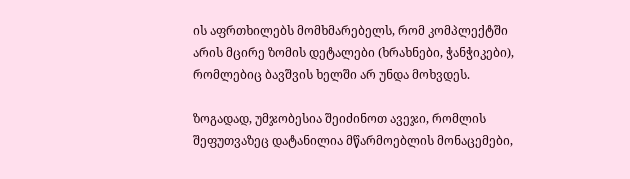ის აფრთხილებს მომხმარებელს, რომ კომპლექტში არის მცირე ზომის დეტალები (ხრახნები, ჭანჭიკები), რომლებიც ბავშვის ხელში არ უნდა მოხვდეს.

ზოგადად, უმჯობესია შეიძინოთ ავეჯი, რომლის შეფუთვაზეც დატანილია მწარმოებლის მონაცემები,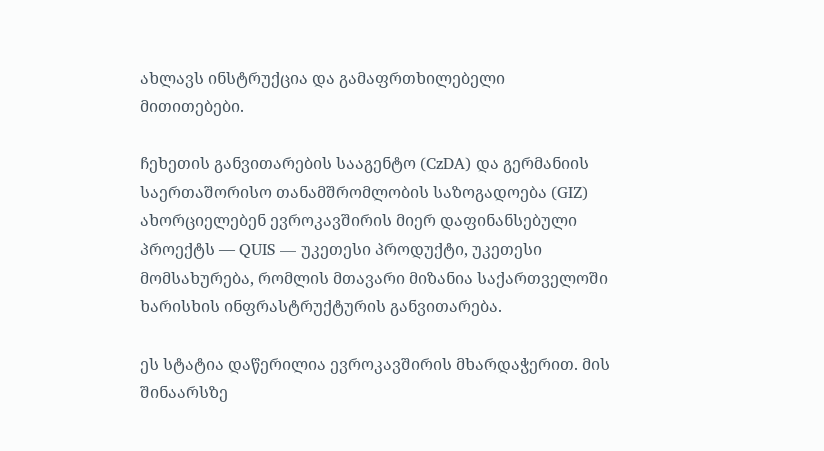ახლავს ინსტრუქცია და გამაფრთხილებელი მითითებები.

ჩეხეთის განვითარების სააგენტო (CzDA) და გერმანიის საერთაშორისო თანამშრომლობის საზოგადოება (GIZ) ახორციელებენ ევროკავშირის მიერ დაფინანსებული პროექტს — QUIS — უკეთესი პროდუქტი, უკეთესი მომსახურება, რომლის მთავარი მიზანია საქართველოში ხარისხის ინფრასტრუქტურის განვითარება.

ეს სტატია დაწერილია ევროკავშირის მხარდაჭერით. მის შინაარსზე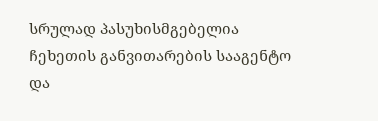სრულად პასუხისმგებელია ჩეხეთის განვითარების სააგენტო და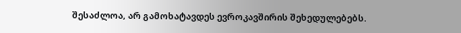შესაძლოა, არ გამოხატავდეს ევროკავშირის შეხედულებებს.